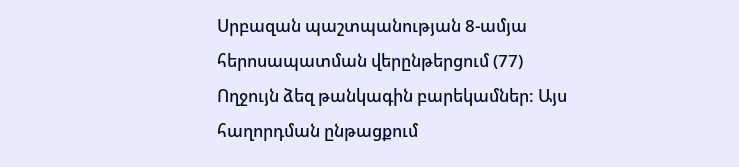Սրբազան պաշտպանության 8-ամյա հերոսապատման վերընթերցում (77)
Ողջույն ձեզ թանկագին բարեկամներ: Այս հաղորդման ընթացքում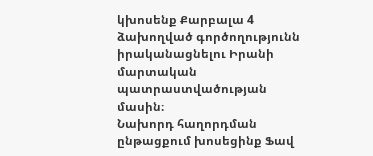կխոսենք Քարբալա 4 ձախողված գործողությունն իրականացնելու Իրանի մարտական պատրաստվածության մասին։
Նախորդ հաղորդման ընթացքում խոսեցինք Ֆավ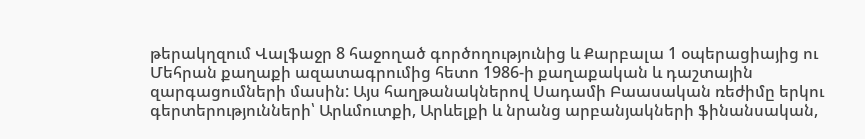թերակղզում Վալֆաջր 8 հաջողած գործողությունից և Քարբալա 1 օպերացիայից ու Մեհրան քաղաքի ազատագրումից հետո 1986-ի քաղաքական և դաշտային զարգացումների մասին: Այս հաղթանակներով Սադամի Բաասական ռեժիմը երկու գերտերությունների՝ Արևմուտքի, Արևելքի և նրանց արբանյակների ֆինանսական,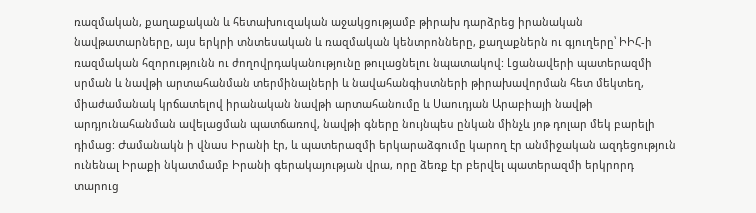ռազմական, քաղաքական և հետախուզական աջակցությամբ թիրախ դարձրեց իրանական նավթատարները, այս երկրի տնտեսական և ռազմական կենտրոնները, քաղաքներն ու գյուղերը՝ ԻԻՀ-ի ռազմական հզորությունն ու ժողովրդականությունը թուլացնելու նպատակով: Լցանավերի պատերազմի սրման և նավթի արտահանման տերմինալների և նավահանգիստների թիրախավորման հետ մեկտեղ, միաժամանակ կրճատելով իրանական նավթի արտահանումը և Սաուդյան Արաբիայի նավթի արդյունահանման ավելացման պատճառով, նավթի գները նույնպես ընկան մինչև յոթ դոլար մեկ բարելի դիմաց: Ժամանակն ի վնաս Իրանի էր, և պատերազմի երկարաձգումը կարող էր անմիջական ազդեցություն ունենալ Իրաքի նկատմամբ Իրանի գերակայության վրա, որը ձեռք էր բերվել պատերազմի երկրորդ տարուց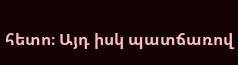հետո։ Այդ իսկ պատճառով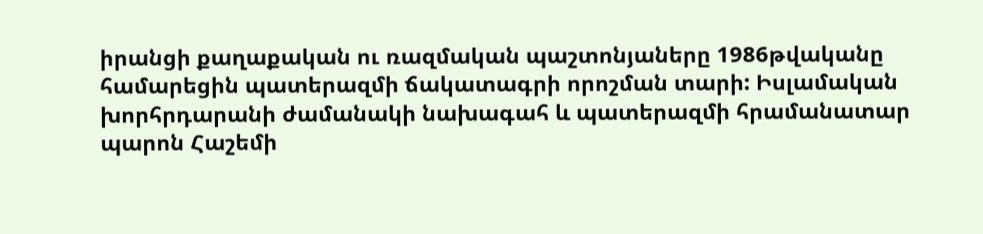իրանցի քաղաքական ու ռազմական պաշտոնյաները 1986թվականը համարեցին պատերազմի ճակատագրի որոշման տարի: Իսլամական խորհրդարանի ժամանակի նախագահ և պատերազմի հրամանատար պարոն Հաշեմի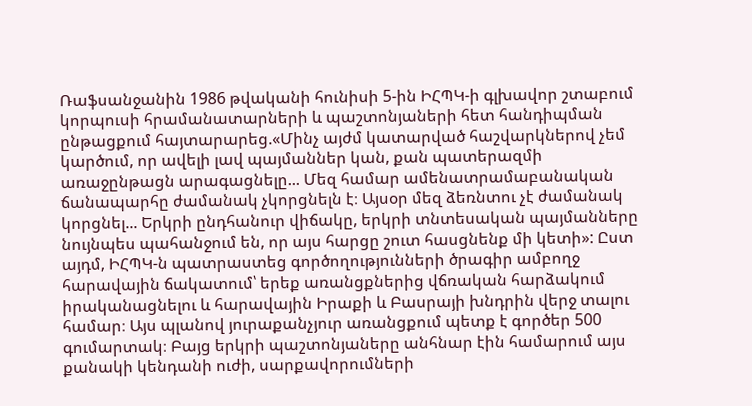Ռաֆսանջանին 1986 թվականի հունիսի 5-ին ԻՀՊԿ-ի գլխավոր շտաբում կորպուսի հրամանատարների և պաշտոնյաների հետ հանդիպման ընթացքում հայտարարեց.«Մինչ այժմ կատարված հաշվարկներով չեմ կարծում, որ ավելի լավ պայմաններ կան, քան պատերազմի առաջընթացն արագացնելը... Մեզ համար ամենատրամաբանական ճանապարհը ժամանակ չկորցնելն է։ Այսօր մեզ ձեռնտու չէ ժամանակ կորցնել... Երկրի ընդհանուր վիճակը, երկրի տնտեսական պայմանները նույնպես պահանջում են, որ այս հարցը շուտ հասցնենք մի կետի»: Ըստ այդմ, ԻՀՊԿ-ն պատրաստեց գործողությունների ծրագիր ամբողջ հարավային ճակատում՝ երեք առանցքներից վճռական հարձակում իրականացնելու և հարավային Իրաքի և Բասրայի խնդրին վերջ տալու համար։ Այս պլանով յուրաքանչյուր առանցքում պետք է գործեր 500 գումարտակ։ Բայց երկրի պաշտոնյաները անհնար էին համարում այս քանակի կենդանի ուժի, սարքավորումների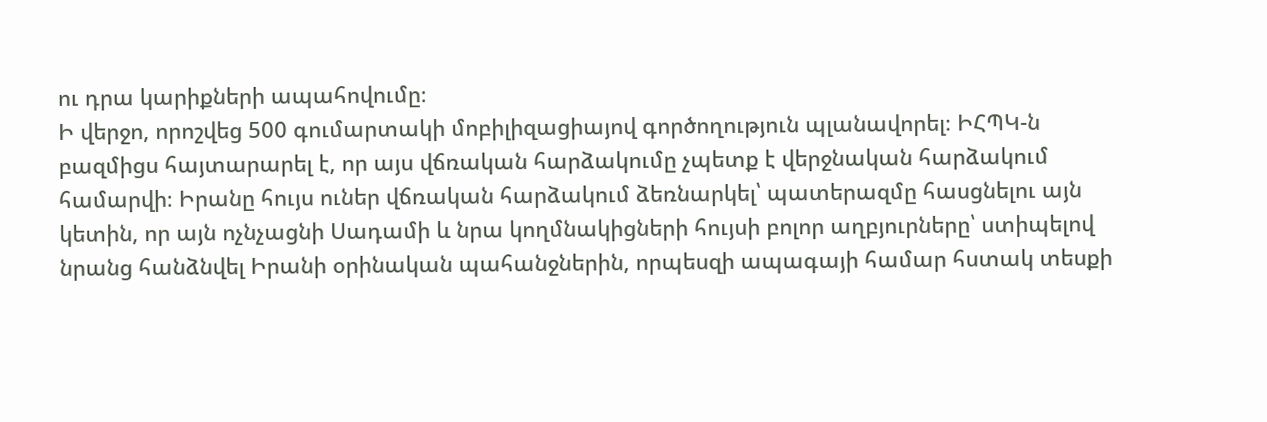ու դրա կարիքների ապահովումը։
Ի վերջո, որոշվեց 500 գումարտակի մոբիլիզացիայով գործողություն պլանավորել։ ԻՀՊԿ-ն բազմիցս հայտարարել է, որ այս վճռական հարձակումը չպետք է վերջնական հարձակում համարվի։ Իրանը հույս ուներ վճռական հարձակում ձեռնարկել՝ պատերազմը հասցնելու այն կետին, որ այն ոչնչացնի Սադամի և նրա կողմնակիցների հույսի բոլոր աղբյուրները՝ ստիպելով նրանց հանձնվել Իրանի օրինական պահանջներին, որպեսզի ապագայի համար հստակ տեսքի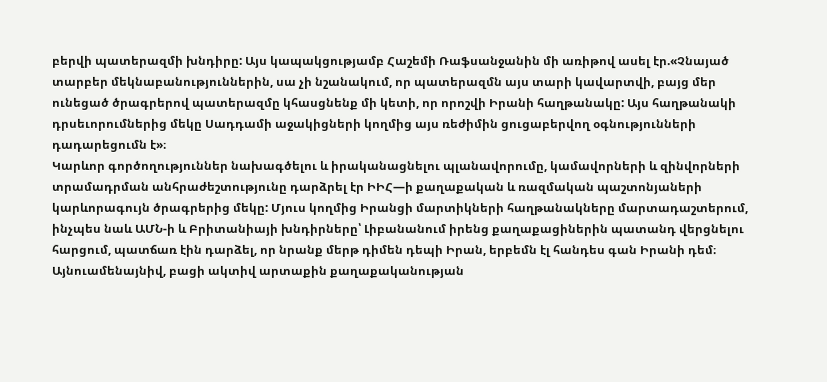բերվի պատերազմի խնդիրը: Այս կապակցությամբ Հաշեմի Ռաֆսանջանին մի առիթով ասել էր.«Չնայած տարբեր մեկնաբանություններին, սա չի նշանակում, որ պատերազմն այս տարի կավարտվի, բայց մեր ունեցած ծրագրերով պատերազմը կհասցնենք մի կետի, որ որոշվի Իրանի հաղթանակը: Այս հաղթանակի դրսեւորումներից մեկը Սադդամի աջակիցների կողմից այս ռեժիմին ցուցաբերվող օգնությունների դադարեցումն է»։
Կարևոր գործողություններ նախագծելու և իրականացնելու պլանավորումը, կամավորների և զինվորների տրամադրման անհրաժեշտությունը դարձրել էր ԻԻՀ—ի քաղաքական և ռազմական պաշտոնյաների կարևորագույն ծրագրերից մեկը: Մյուս կողմից Իրանցի մարտիկների հաղթանակները մարտադաշտերում, ինչպես նաև ԱՄՆ-ի և Բրիտանիայի խնդիրները՝ Լիբանանում իրենց քաղաքացիներին պատանդ վերցնելու հարցում, պատճառ էին դարձել, որ նրանք մերթ դիմեն դեպի Իրան, երբեմն էլ հանդես գան Իրանի դեմ։ Այնուամենայնիվ, բացի ակտիվ արտաքին քաղաքականության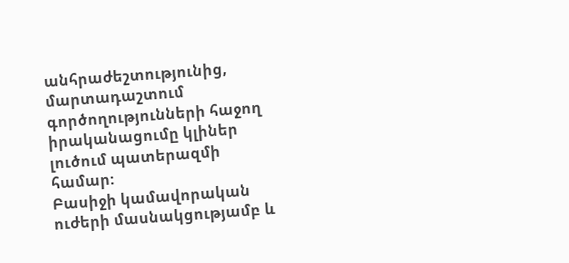անհրաժեշտությունից, մարտադաշտում գործողությունների հաջող իրականացումը կլիներ լուծում պատերազմի համար:
Բասիջի կամավորական ուժերի մասնակցությամբ և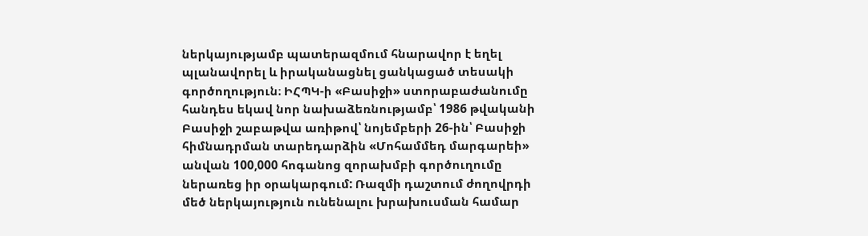ներկայությամբ պատերազմում հնարավոր է եղել պլանավորել և իրականացնել ցանկացած տեսակի գործողություն։ ԻՀՊԿ-ի «Բասիջի» ստորաբաժանումը հանդես եկավ նոր նախաձեռնությամբ՝ 1986 թվականի Բասիջի շաբաթվա առիթով՝ նոյեմբերի 26-ին՝ Բասիջի հիմնադրման տարեդարձին «Մոհամմեդ մարգարեի» անվան 100,000 հոգանոց զորախմբի գործուղումը ներառեց իր օրակարգում: Ռազմի դաշտում ժողովրդի մեծ ներկայություն ունենալու խրախուսման համար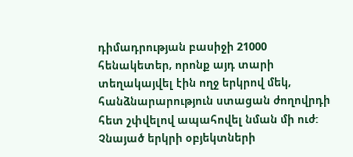դիմադրության բասիջի 21000 հենակետեր, որոնք այդ տարի տեղակայվել էին ողջ երկրով մեկ, հանձնարարություն ստացան ժողովրդի հետ շփվելով ապահովել նման մի ուժ:
Չնայած երկրի օբյեկտների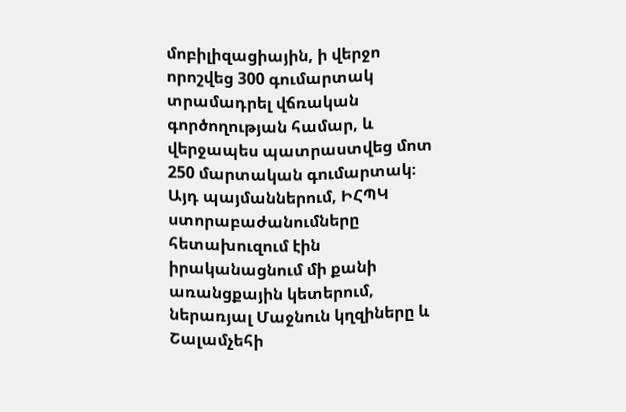մոբիլիզացիային, ի վերջո որոշվեց 300 գումարտակ տրամադրել վճռական գործողության համար, և վերջապես պատրաստվեց մոտ 250 մարտական գումարտակ։ Այդ պայմաններում, ԻՀՊԿ ստորաբաժանումները հետախուզում էին իրականացնում մի քանի առանցքային կետերում, ներառյալ Մաջնուն կղզիները և Շալամչեհի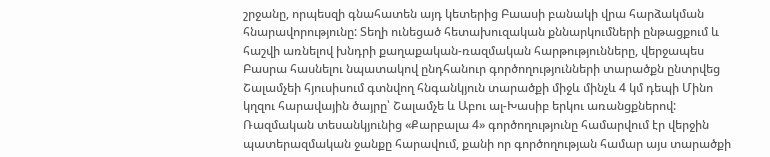շրջանը, որպեսզի գնահատեն այդ կետերից Բաասի բանակի վրա հարձակման հնարավորությունը: Տեղի ունեցած հետախուզական քննարկումների ընթացքում և հաշվի առնելով խնդրի քաղաքական-ռազմական հարթությունները, վերջապես Բասրա հասնելու նպատակով ընդհանուր գործողությունների տարածքն ընտրվեց Շալամչեի հյուսիսում գտնվող հնգանկյուն տարածքի միջև մինչև 4 կմ դեպի Մինո կղզու հարավային ծայրը՝ Շալամչե և Աբու ալ-Խասիբ երկու առանցքներով: Ռազմական տեսանկյունից «Քարբալա 4» գործողությունը համարվում էր վերջին պատերազմական ջանքը հարավում, քանի որ գործողության համար այս տարածքի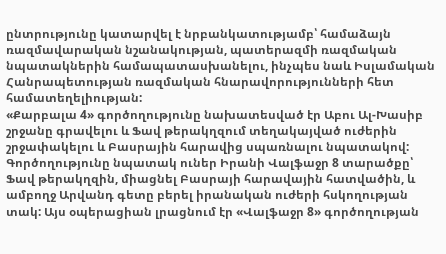ընտրությունը կատարվել է նրբանկատությամբ՝ համաձայն ռազմավարական նշանակության, պատերազմի ռազմական նպատակներին համապատասխանելու, ինչպես նաև Իսլամական Հանրապետության ռազմական հնարավորությունների հետ համատեղելիության:
«Քարբալա 4» գործողությունը նախատեսված էր Աբու Ալ-Խասիբ շրջանը գրավելու և Ֆավ թերակղզում տեղակայված ուժերին շրջափակելու և Բասրային հարավից սպառնալու նպատակով: Գործողությունը նպատակ ուներ Իրանի Վալֆաջր 8 տարածքը՝ Ֆավ թերակղզին, միացնել Բասրայի հարավային հատվածին, և ամբողջ Արվանդ գետը բերել իրանական ուժերի հսկողության տակ: Այս օպերացիան լրացնում էր «Վալֆաջր 8» գործողության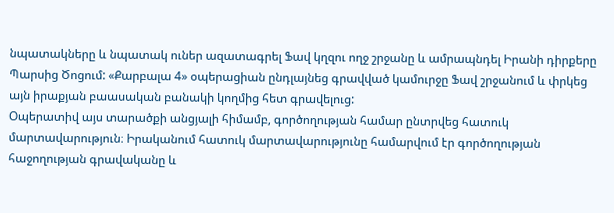նպատակները և նպատակ ուներ ազատագրել Ֆավ կղզու ողջ շրջանը և ամրապնդել Իրանի դիրքերը Պարսից Ծոցում: «Քարբալա 4» օպերացիան ընդլայնեց գրավված կամուրջը Ֆավ շրջանում և փրկեց այն իրաքյան բաասական բանակի կողմից հետ գրավելուց:
Օպերատիվ այս տարածքի անցյալի հիմամբ, գործողության համար ընտրվեց հատուկ մարտավարություն։ Իրականում հատուկ մարտավարությունը համարվում էր գործողության հաջողության գրավականը և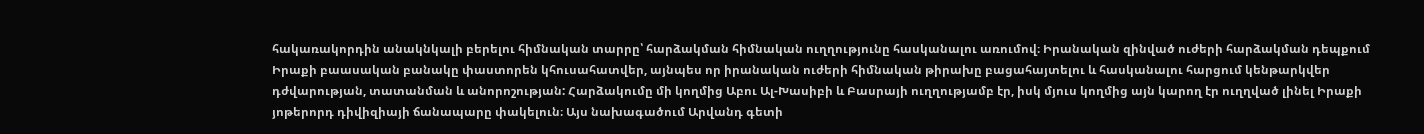հակառակորդին անակնկալի բերելու հիմնական տարրը՝ հարձակման հիմնական ուղղությունը հասկանալու առումով։ Իրանական զինված ուժերի հարձակման դեպքում Իրաքի բաասական բանակը փաստորեն կհուսահատվեր, այնպես որ իրանական ուժերի հիմնական թիրախը բացահայտելու և հասկանալու հարցում կենթարկվեր դժվարության, տատանման և անորոշության: Հարձակումը մի կողմից Աբու Ալ-Խասիբի և Բասրայի ուղղությամբ էր, իսկ մյուս կողմից այն կարող էր ուղղված լինել Իրաքի յոթերորդ դիվիզիայի ճանապարը փակելուն։ Այս նախագածում Արվանդ գետի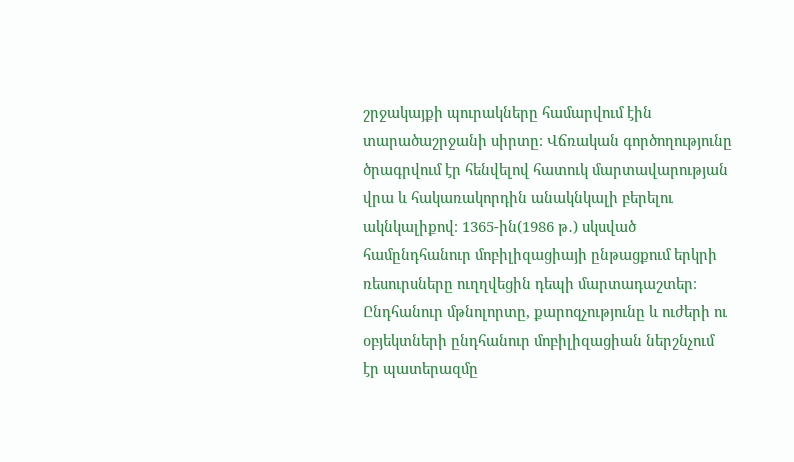շրջակայքի պուրակները համարվում էին տարածաշրջանի սիրտը։ Վճռական գործողությունը ծրագրվում էր հենվելով հատուկ մարտավարության վրա և հակառակորդին անակնկալի բերելու ակնկալիքով։ 1365-ին(1986 թ․) սկսված համընդհանուր մոբիլիզացիայի ընթացքում երկրի ռեսուրսները ուղղվեցին դեպի մարտադաշտեր։ Ընդհանուր մթնոլորտը, քարոզչությունը և ուժերի ու օբյեկտների ընդհանուր մոբիլիզացիան ներշնչում էր պատերազմը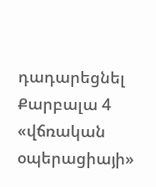դադարեցնել Քարբալա 4 «վճռական օպերացիայի»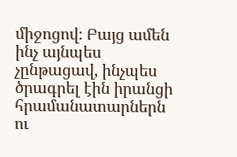միջոցով։ Բայց ամեն ինչ այնպես չընթացավ, ինչպես ծրագրել էին իրանցի հրամանատարներն ու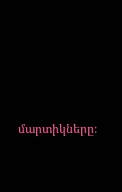մարտիկները։